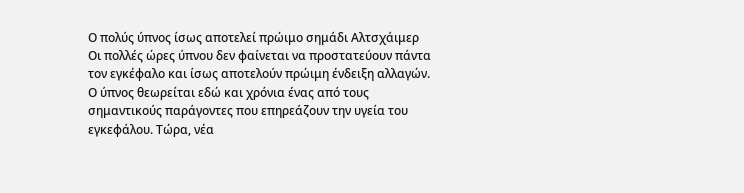Ο πολύς ύπνος ίσως αποτελεί πρώιμο σημάδι Αλτσχάιμερ
Οι πολλές ώρες ύπνου δεν φαίνεται να προστατεύουν πάντα τον εγκέφαλο και ίσως αποτελούν πρώιμη ένδειξη αλλαγών.
Ο ύπνος θεωρείται εδώ και χρόνια ένας από τους σημαντικούς παράγοντες που επηρεάζουν την υγεία του εγκεφάλου. Τώρα, νέα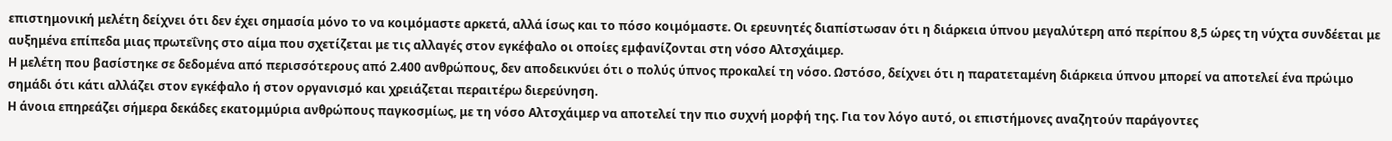επιστημονική μελέτη δείχνει ότι δεν έχει σημασία μόνο το να κοιμόμαστε αρκετά, αλλά ίσως και το πόσο κοιμόμαστε. Οι ερευνητές διαπίστωσαν ότι η διάρκεια ύπνου μεγαλύτερη από περίπου 8,5 ώρες τη νύχτα συνδέεται με αυξημένα επίπεδα μιας πρωτεΐνης στο αίμα που σχετίζεται με τις αλλαγές στον εγκέφαλο οι οποίες εμφανίζονται στη νόσο Αλτσχάιμερ.
Η μελέτη που βασίστηκε σε δεδομένα από περισσότερους από 2.400 ανθρώπους, δεν αποδεικνύει ότι ο πολύς ύπνος προκαλεί τη νόσο. Ωστόσο, δείχνει ότι η παρατεταμένη διάρκεια ύπνου μπορεί να αποτελεί ένα πρώιμο σημάδι ότι κάτι αλλάζει στον εγκέφαλο ή στον οργανισμό και χρειάζεται περαιτέρω διερεύνηση.
Η άνοια επηρεάζει σήμερα δεκάδες εκατομμύρια ανθρώπους παγκοσμίως, με τη νόσο Αλτσχάιμερ να αποτελεί την πιο συχνή μορφή της. Για τον λόγο αυτό, οι επιστήμονες αναζητούν παράγοντες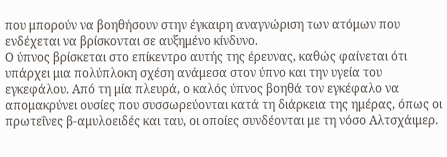που μπορούν να βοηθήσουν στην έγκαιρη αναγνώριση των ατόμων που ενδέχεται να βρίσκονται σε αυξημένο κίνδυνο.
Ο ύπνος βρίσκεται στο επίκεντρο αυτής της έρευνας, καθώς φαίνεται ότι υπάρχει μια πολύπλοκη σχέση ανάμεσα στον ύπνο και την υγεία του εγκεφάλου. Από τη μία πλευρά, ο καλός ύπνος βοηθά τον εγκέφαλο να απομακρύνει ουσίες που συσσωρεύονται κατά τη διάρκεια της ημέρας, όπως οι πρωτεΐνες β-αμυλοειδές και ταυ, οι οποίες συνδέονται με τη νόσο Αλτσχάιμερ.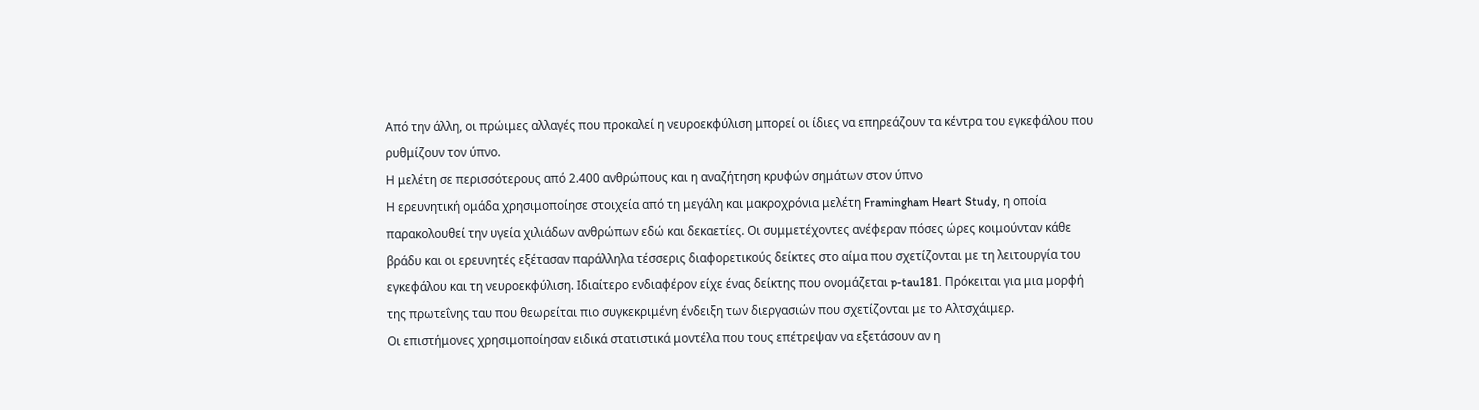Από την άλλη, οι πρώιμες αλλαγές που προκαλεί η νευροεκφύλιση μπορεί οι ίδιες να επηρεάζουν τα κέντρα του εγκεφάλου που ρυθμίζουν τον ύπνο.
Η μελέτη σε περισσότερους από 2.400 ανθρώπους και η αναζήτηση κρυφών σημάτων στον ύπνο
Η ερευνητική ομάδα χρησιμοποίησε στοιχεία από τη μεγάλη και μακροχρόνια μελέτη Framingham Heart Study, η οποία παρακολουθεί την υγεία χιλιάδων ανθρώπων εδώ και δεκαετίες. Οι συμμετέχοντες ανέφεραν πόσες ώρες κοιμούνταν κάθε βράδυ και οι ερευνητές εξέτασαν παράλληλα τέσσερις διαφορετικούς δείκτες στο αίμα που σχετίζονται με τη λειτουργία του εγκεφάλου και τη νευροεκφύλιση. Ιδιαίτερο ενδιαφέρον είχε ένας δείκτης που ονομάζεται p-tau181. Πρόκειται για μια μορφή της πρωτεΐνης ταυ που θεωρείται πιο συγκεκριμένη ένδειξη των διεργασιών που σχετίζονται με το Αλτσχάιμερ.
Οι επιστήμονες χρησιμοποίησαν ειδικά στατιστικά μοντέλα που τους επέτρεψαν να εξετάσουν αν η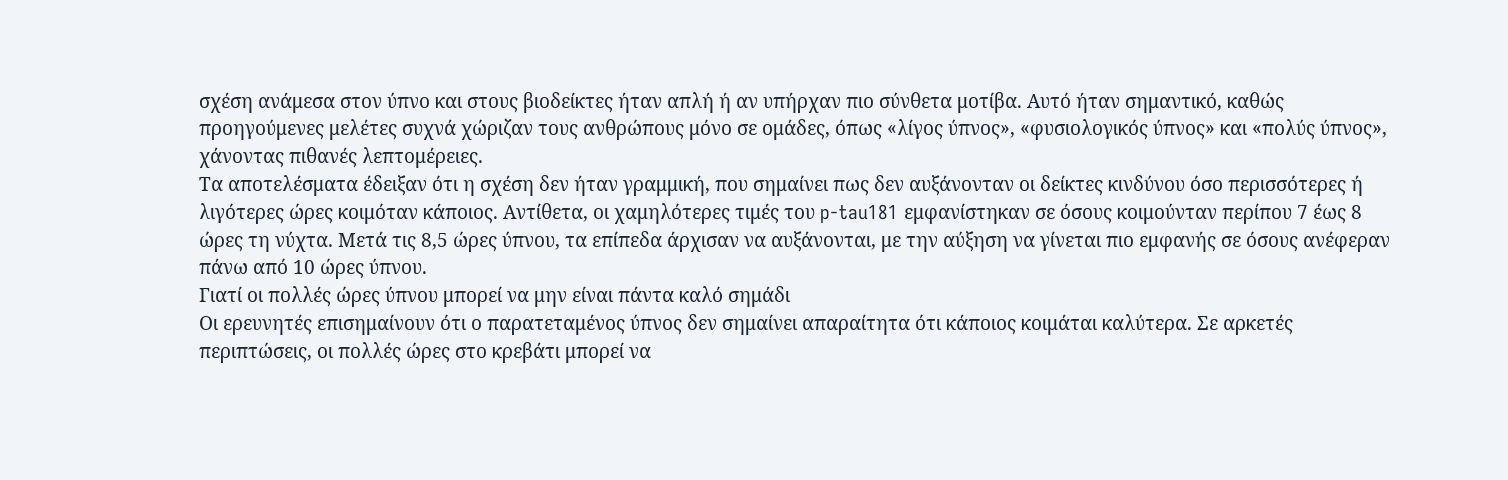σχέση ανάμεσα στον ύπνο και στους βιοδείκτες ήταν απλή ή αν υπήρχαν πιο σύνθετα μοτίβα. Αυτό ήταν σημαντικό, καθώς προηγούμενες μελέτες συχνά χώριζαν τους ανθρώπους μόνο σε ομάδες, όπως «λίγος ύπνος», «φυσιολογικός ύπνος» και «πολύς ύπνος», χάνοντας πιθανές λεπτομέρειες.
Τα αποτελέσματα έδειξαν ότι η σχέση δεν ήταν γραμμική, που σημαίνει πως δεν αυξάνονταν οι δείκτες κινδύνου όσο περισσότερες ή λιγότερες ώρες κοιμόταν κάποιος. Αντίθετα, οι χαμηλότερες τιμές του p-tau181 εμφανίστηκαν σε όσους κοιμούνταν περίπου 7 έως 8 ώρες τη νύχτα. Μετά τις 8,5 ώρες ύπνου, τα επίπεδα άρχισαν να αυξάνονται, με την αύξηση να γίνεται πιο εμφανής σε όσους ανέφεραν πάνω από 10 ώρες ύπνου.
Γιατί οι πολλές ώρες ύπνου μπορεί να μην είναι πάντα καλό σημάδι
Οι ερευνητές επισημαίνουν ότι ο παρατεταμένος ύπνος δεν σημαίνει απαραίτητα ότι κάποιος κοιμάται καλύτερα. Σε αρκετές περιπτώσεις, οι πολλές ώρες στο κρεβάτι μπορεί να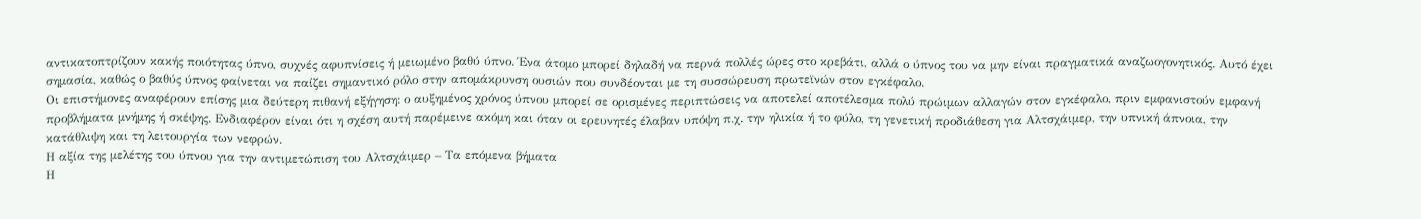αντικατοπτρίζουν κακής ποιότητας ύπνο, συχνές αφυπνίσεις ή μειωμένο βαθύ ύπνο. Ένα άτομο μπορεί δηλαδή να περνά πολλές ώρες στο κρεβάτι, αλλά ο ύπνος του να μην είναι πραγματικά αναζωογονητικός. Αυτό έχει σημασία, καθώς ο βαθύς ύπνος φαίνεται να παίζει σημαντικό ρόλο στην απομάκρυνση ουσιών που συνδέονται με τη συσσώρευση πρωτεϊνών στον εγκέφαλο.
Οι επιστήμονες αναφέρουν επίσης μια δεύτερη πιθανή εξήγηση: ο αυξημένος χρόνος ύπνου μπορεί σε ορισμένες περιπτώσεις να αποτελεί αποτέλεσμα πολύ πρώιμων αλλαγών στον εγκέφαλο, πριν εμφανιστούν εμφανή προβλήματα μνήμης ή σκέψης. Ενδιαφέρον είναι ότι η σχέση αυτή παρέμεινε ακόμη και όταν οι ερευνητές έλαβαν υπόψη π.χ. την ηλικία ή το φύλο, τη γενετική προδιάθεση για Αλτσχάιμερ, την υπνική άπνοια, την κατάθλιψη και τη λειτουργία των νεφρών.
Η αξία της μελέτης του ύπνου για την αντιμετώπιση του Αλτσχάιμερ – Τα επόμενα βήματα
Η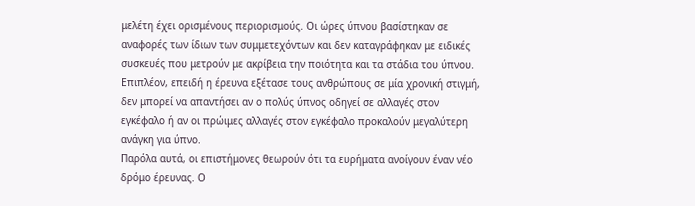μελέτη έχει ορισμένους περιορισμούς. Οι ώρες ύπνου βασίστηκαν σε αναφορές των ίδιων των συμμετεχόντων και δεν καταγράφηκαν με ειδικές συσκευές που μετρούν με ακρίβεια την ποιότητα και τα στάδια του ύπνου. Επιπλέον, επειδή η έρευνα εξέτασε τους ανθρώπους σε μία χρονική στιγμή, δεν μπορεί να απαντήσει αν ο πολύς ύπνος οδηγεί σε αλλαγές στον εγκέφαλο ή αν οι πρώιμες αλλαγές στον εγκέφαλο προκαλούν μεγαλύτερη ανάγκη για ύπνο.
Παρόλα αυτά, οι επιστήμονες θεωρούν ότι τα ευρήματα ανοίγουν έναν νέο δρόμο έρευνας. Ο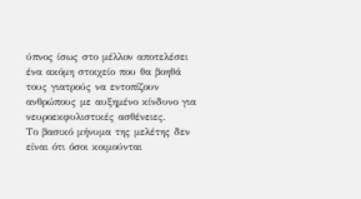ύπνος ίσως στο μέλλον αποτελέσει ένα ακόμη στοιχείο που θα βοηθά τους γιατρούς να εντοπίζουν ανθρώπους με αυξημένο κίνδυνο για νευροεκφυλιστικές ασθένειες.
Το βασικό μήνυμα της μελέτης δεν είναι ότι όσοι κοιμούνται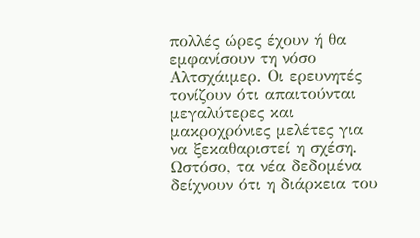πολλές ώρες έχουν ή θα εμφανίσουν τη νόσο Αλτσχάιμερ. Οι ερευνητές τονίζουν ότι απαιτούνται μεγαλύτερες και μακροχρόνιες μελέτες για να ξεκαθαριστεί η σχέση. Ωστόσο, τα νέα δεδομένα δείχνουν ότι η διάρκεια του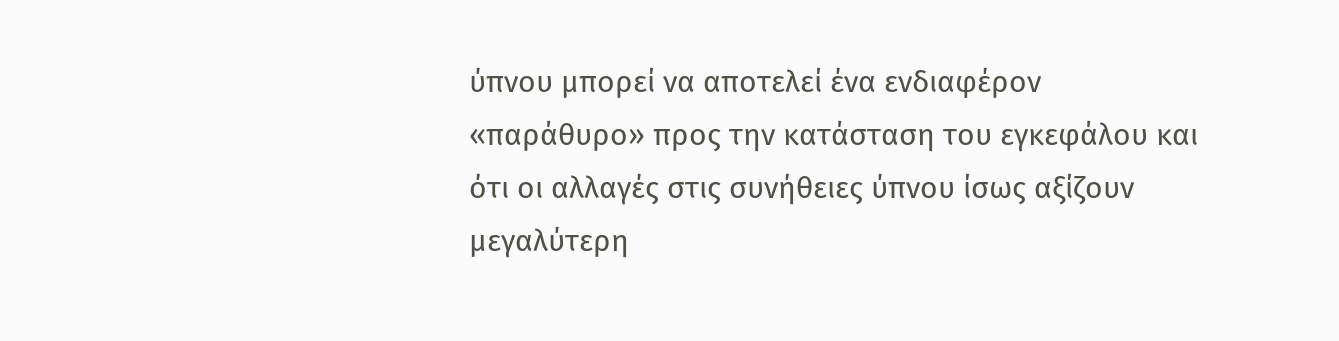ύπνου μπορεί να αποτελεί ένα ενδιαφέρον «παράθυρο» προς την κατάσταση του εγκεφάλου και ότι οι αλλαγές στις συνήθειες ύπνου ίσως αξίζουν μεγαλύτερη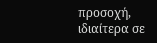προσοχή, ιδιαίτερα σε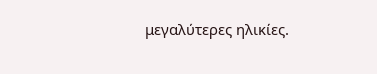μεγαλύτερες ηλικίες.